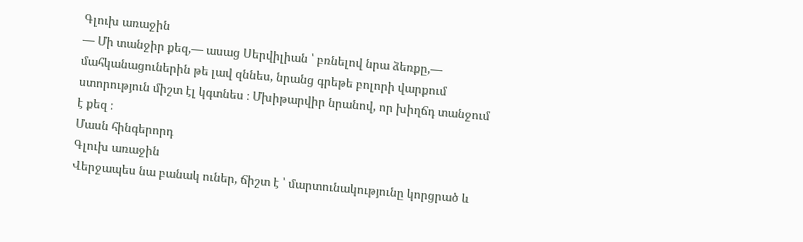Գլուխ առաջին
— Մի տանջիր քեզ,— ասաց Սերվիլիան ՝ բռնելով նրա ձեռքը,— մահկանացուներին թե լավ զննես, նրանց գրեթե բոլորի վարքում ստորություն միշտ էլ կգտնես ։ Մխիթարվիր նրանով, որ խիղճդ տանջում է քեզ ։
Մասն հինգերորդ
Գլուխ առաջին
Վերջապես նա բանակ ուներ, ճիշտ է ՝ մարտունակությունը կորցրած և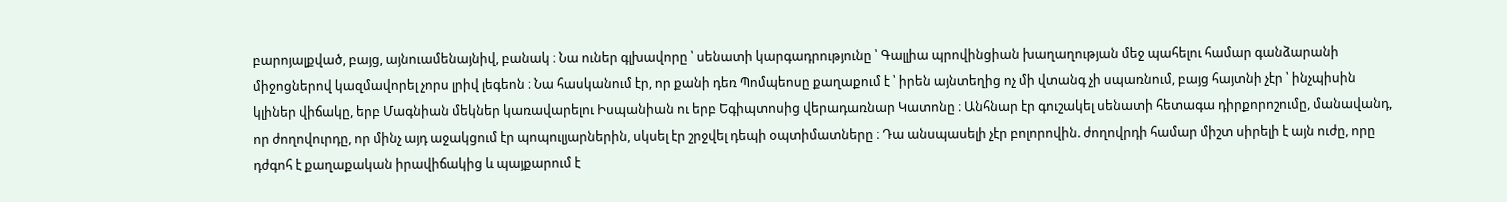բարոյալքված, բայց, այնուամենայնիվ, բանակ ։ Նա ուներ գլխավորը ՝ սենատի կարգադրությունը ՝ Գալլիա պրովինցիան խաղաղության մեջ պահելու համար գանձարանի միջոցներով կազմավորել չորս լրիվ լեգեոն ։ Նա հասկանում էր, որ քանի դեռ Պոմպեոսը քաղաքում է ՝ իրեն այնտեղից ոչ մի վտանգ չի սպառնում, բայց հայտնի չէր ՝ ինչպիսին կլիներ վիճակը, երբ Մագնիան մեկներ կառավարելու Իսպանիան ու երբ Եգիպտոսից վերադառնար Կատոնը ։ Անհնար էր գուշակել սենատի հետագա դիրքորոշումը, մանավանդ, որ ժողովուրդը, որ մինչ այդ աջակցում էր պոպուլյարներին, սկսել էր շրջվել դեպի օպտիմատները ։ Դա անսպասելի չէր բոլորովին. ժողովրդի համար միշտ սիրելի է այն ուժը, որը դժգոհ է քաղաքական իրավիճակից և պայքարում է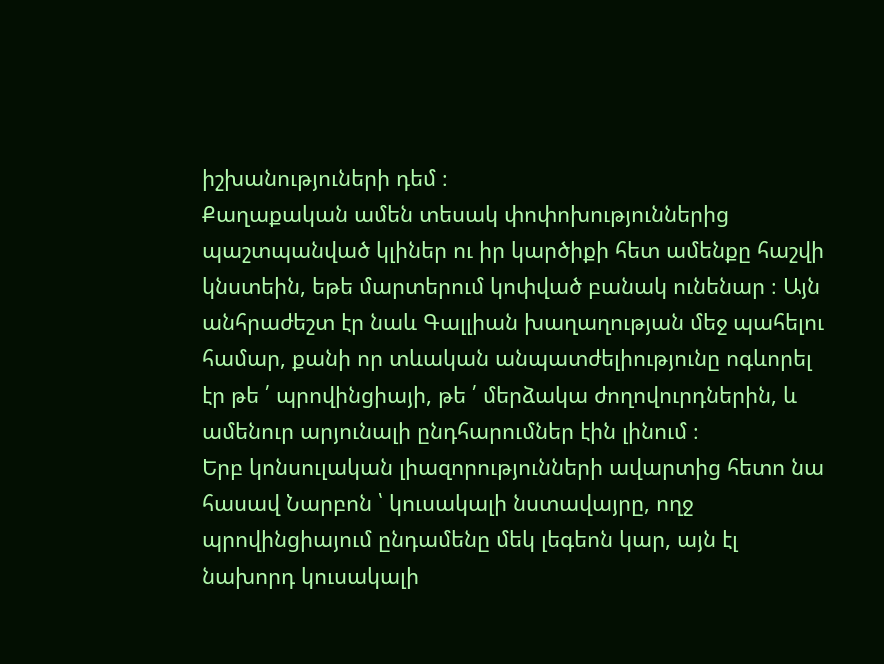իշխանություների դեմ ։
Քաղաքական ամեն տեսակ փոփոխություններից պաշտպանված կլիներ ու իր կարծիքի հետ ամենքը հաշվի կնստեին, եթե մարտերում կոփված բանակ ունենար ։ Այն անհրաժեշտ էր նաև Գալլիան խաղաղության մեջ պահելու համար, քանի որ տևական անպատժելիությունը ոգևորել էր թե ՛ պրովինցիայի, թե ՛ մերձակա ժողովուրդներին, և ամենուր արյունալի ընդհարումներ էին լինում ։
Երբ կոնսուլական լիազորությունների ավարտից հետո նա հասավ Նարբոն ՝ կուսակալի նստավայրը, ողջ պրովինցիայում ընդամենը մեկ լեգեոն կար, այն էլ նախորդ կուսակալի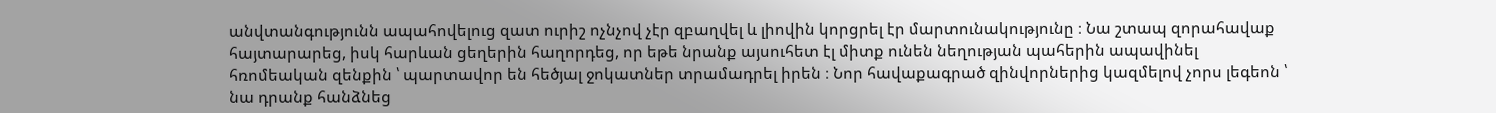անվտանգությունն ապահովելուց զատ ուրիշ ոչնչով չէր զբաղվել և լիովին կորցրել էր մարտունակությունը ։ Նա շտապ զորահավաք հայտարարեց, իսկ հարևան ցեղերին հաղորդեց, որ եթե նրանք այսուհետ էլ միտք ունեն նեղության պահերին ապավինել հռոմեական զենքին ՝ պարտավոր են հեծյալ ջոկատներ տրամադրել իրեն ։ Նոր հավաքագրած զինվորներից կազմելով չորս լեգեոն ՝ նա դրանք հանձնեց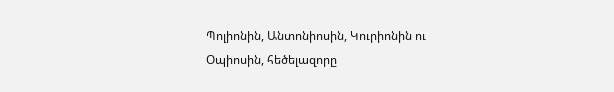Պոլիոնին, Անտոնիոսին, Կուրիոնին ու Օպիոսին, հեծելազորը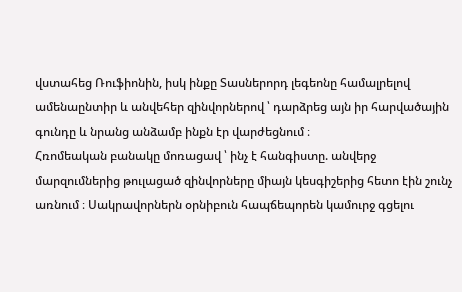վստահեց Ռուֆիոնին, իսկ ինքը Տասներորդ լեգեոնը համալրելով ամենաընտիր և անվեհեր զինվորներով ՝ դարձրեց այն իր հարվածային գունդը և նրանց անձամբ ինքն էր վարժեցնում ։
Հռոմեական բանակը մոռացավ ՝ ինչ է հանգիստը. անվերջ մարզումներից թուլացած զինվորները միայն կեսգիշերից հետո էին շունչ առնում ։ Սակրավորներն օրնիբուն հապճեպորեն կամուրջ գցելու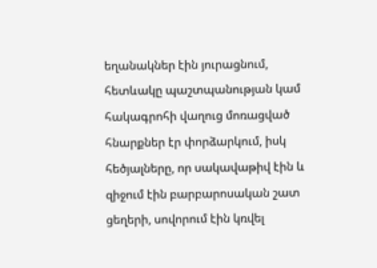եղանակներ էին յուրացնում, հետևակը պաշտպանության կամ հակագրոհի վաղուց մոռացված հնարքներ էր փորձարկում, իսկ հեծյալները, որ սակավաթիվ էին և զիջում էին բարբարոսական շատ ցեղերի, սովորում էին կռվել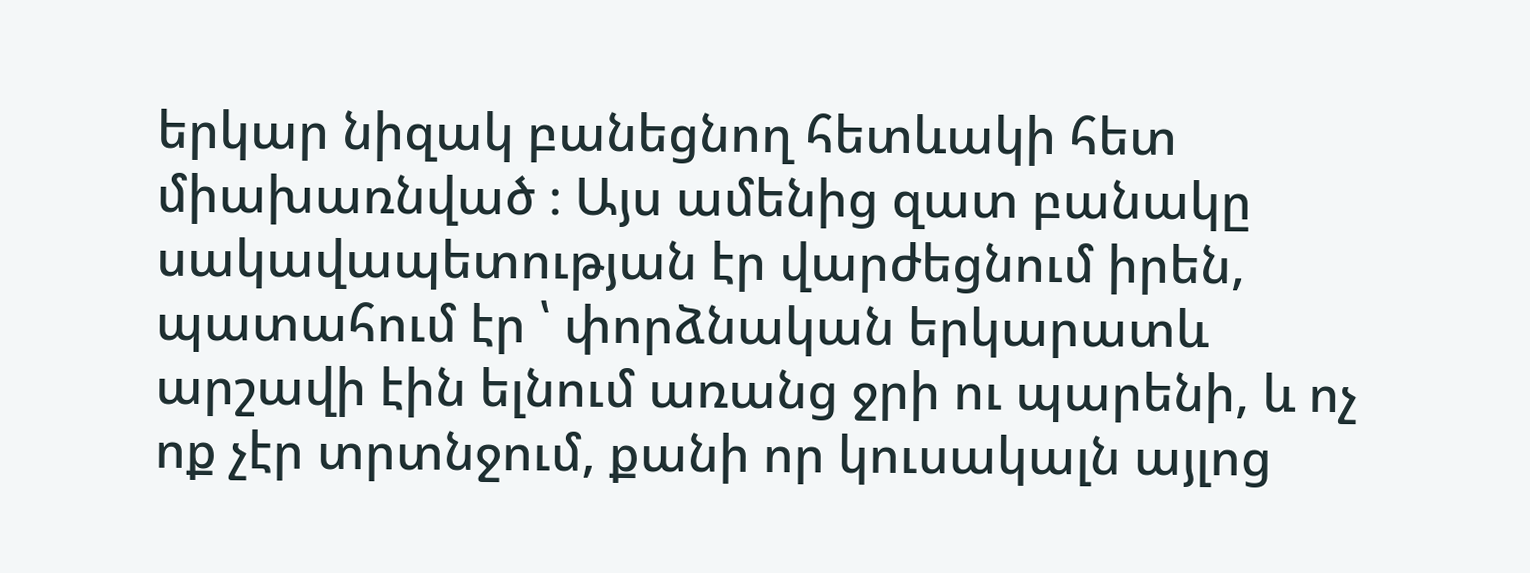երկար նիզակ բանեցնող հետևակի հետ միախառնված ։ Այս ամենից զատ բանակը սակավապետության էր վարժեցնում իրեն, պատահում էր ՝ փորձնական երկարատև արշավի էին ելնում առանց ջրի ու պարենի, և ոչ ոք չէր տրտնջում, քանի որ կուսակալն այլոց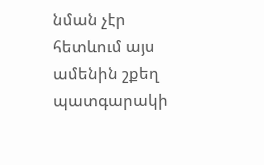նման չէր հետևում այս ամենին շքեղ պատգարակի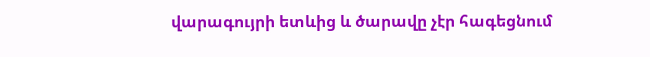վարագույրի ետևից և ծարավը չէր հագեցնում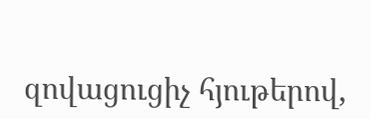զովացուցիչ հյութերով,